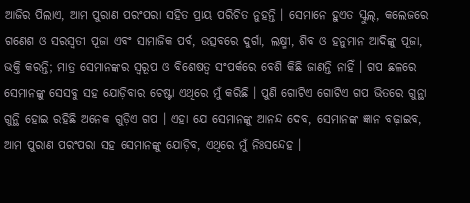ଆଜିର ପିଲାଏ, ଆମ ପୁରାଣ ପରଂପରା ସହିତ ପ୍ରାୟ ପରିଚିତ ନୁହନ୍ତି । ସେମାନେ ହୁଏତ ସ୍କୁଲ୍, କଲେଜରେ ଗଣେଶ ଓ ସରସ୍ୱତୀ ପୂଜା ଏବଂ ସାମାଜିକ ପର୍ବ, ଉତ୍ସବରେ ଦୁର୍ଗା, ଲକ୍ଷ୍ମୀ, ଶିବ ଓ ହନୁମାନ ଆଦିଙ୍କୁ ପୂଜା, ଭକ୍ତି କରନ୍ତି; ମାତ୍ର ସେମାନଙ୍କର ସ୍ୱରୂପ ଓ ବିଶେଷତ୍ୱ ସଂପର୍କରେ ବେଶି କିଛି ଜାଣନ୍ତି ନାହିଁ । ଗପ ଛଳରେ ସେମାନଙ୍କୁ ସେସବୁ ସହ ଯୋଡ଼ିବାର ଚେଷ୍ଟା ଏଥିରେ ମୁଁ କରିଛି । ପୁଣି ଗୋଟିଏ ଗୋଟିଏ ଗପ ଭିତରେ ଗୁନ୍ଥା ଗୁନ୍ଥି ହୋଇ ରହିଛି ଅନେକ ଗୁଡ଼ିଏ ଗପ । ଏହା ଯେ ସେମାନଙ୍କୁ ଆନନ୍ଦ ଦେବ, ସେମାନଙ୍କ ଜ୍ଞାନ ବଢ଼ାଇବ, ଆମ ପୁରାଣ ପରଂପରା ସହ ସେମାନଙ୍କୁ ଯୋଡ଼ିବ, ଏଥିରେ ମୁଁ ନିଃସନ୍ଦେହ ।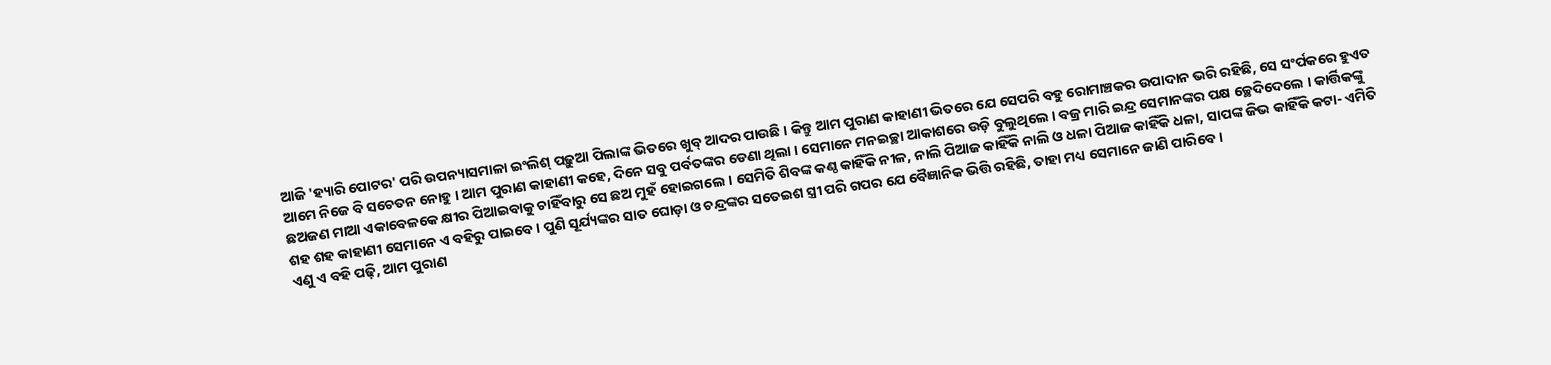ଆଜି 'ହ୍ୟାରି ପୋଟର' ପରି ଉପନ୍ୟାସମାଳା ଇଂଲିଶ୍ ପଢ଼ୁଆ ପିଲାଙ୍କ ଭିତରେ ଖୁବ୍ ଆଦର ପାଉଛି । କିନ୍ତୁ ଆମ ପୁରାଣ କାହାଣୀ ଭିତରେ ଯେ ସେପରି ବହୁ ରୋମାଞ୍ଚକର ଉପାଦାନ ଭରି ରହିଛି, ସେ ସଂର୍ପକରେ ହୁଏତ ଆମେ ନିଜେ ବି ସଚେତନ ନୋହୁ । ଆମ ପୁରାଣ କାହାଣୀ କହେ, ଦିନେ ସବୁ ପର୍ବତଙ୍କର ଡେଣା ଥିଲା । ସେମାନେ ମନଇଚ୍ଛା ଆକାଶରେ ଉଡ଼ି ବୁଲୁଥିଲେ । ବଜ୍ର ମାରି ଇନ୍ଦ୍ର ସେମାନଙ୍କର ପକ୍ଷ ଚ୍ଛେଦିଦେଲେ । କାର୍ତ୍ତିକଙ୍କୁ ଛଅଜଣ ମାଆ ଏକାବେଳକେ କ୍ଷୀର ପିଆଇବାକୁ ଚାହିଁବାରୁ ସେ ଛଅ ମୁହଁ ହୋଇଗଲେ । ସେମିତି ଶିବଙ୍କ କଣ୍ଠ କାହିଁକି ନୀଳ, ନାଲି ପିଆଜ କାହିଁକି ନାଲି ଓ ଧଳା ପିଆଜ କାହିଁକି ଧଳା, ସାପଙ୍କ ଜିଭ କାହିଁକି କଟା- ଏମିତି ଶହ ଶହ କାହାଣୀ ସେମାନେ ଏ ବହିରୁ ପାଇବେ । ପୁଣି ସୂର୍ଯ୍ୟଙ୍କର ସାତ ଘୋଡ଼ା ଓ ଚନ୍ଦ୍ରଙ୍କର ସତେଇଶ ସ୍ତ୍ରୀ ପରି ଗପର ଯେ ବୈଜ୍ଞାନିକ ଭିତ୍ତି ରହିଛି, ତାହା ମଧ୍ୟ ସେମାନେ ଜାଣି ପାରିବେ ।
ଏଣୁ ଏ ବହି ପଢ଼ି, ଆମ ପୁରାଣ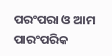ପରଂପରା ଓ ଆମ ପାରଂପରିକ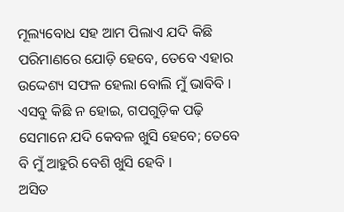ମୂଲ୍ୟବୋଧ ସହ ଆମ ପିଲାଏ ଯଦି କିଛି ପରିମାଣରେ ଯୋଡ଼ି ହେବେ, ତେବେ ଏହାର ଉଦ୍ଦେଶ୍ୟ ସଫଳ ହେଲା ବୋଲି ମୁଁ ଭାବିବି । ଏସବୁ କିଛି ନ ହୋଇ, ଗପଗୁଡ଼ିକ ପଢ଼ି ସେମାନେ ଯଦି କେବଳ ଖୁସି ହେବେ; ତେବେ ବି ମୁଁ ଆହୁରି ବେଶି ଖୁସି ହେବି ।
ଅସିତ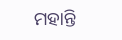ମହାନ୍ତି